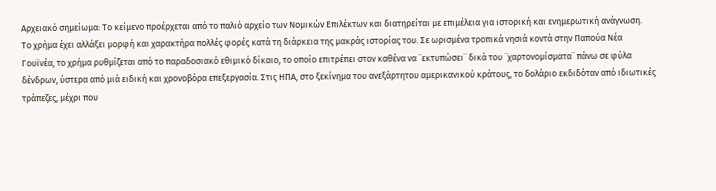Αρχειακό σημείωμα: Το κείμενο προέρχεται από το παλιό αρχείο των Νομικών Επιλέκτων και διατηρείται με επιμέλεια για ιστορική και ενημερωτική ανάγνωση.
Το χρήμα έχει αλλάξει μορφή και χαρακτήρα πολλές φορές κατά τη διάρκεια της μακράς ιστορίας του. Σε ωρισμένα τροπικά νησιά κοντά στην Παπούα Νέα Γουϊνέα, το χρήμα ρυθμίζεται από το παραδοσιακό εθιμικό δίκαιο, το οποίο επιτρέπει στον καθένα να ¨εκτυπώσει¨ δικά του ¨χαρτονομίσματα¨ πάνω σε φύλα δένδρων, ύστερα από μιά ειδική και χρονοβόρα επεξεργασία. Στις ΗΠΑ, στο ξεκίνημα του ανεξάρτητου αμερικανικού κράτους, το δολάριο εκδιδόταν από ιδιωτικές τράπεζες, μέχρι που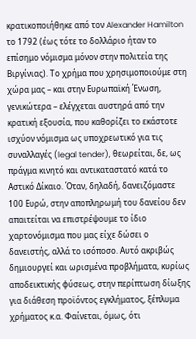κρατικοποιήθηκε από τον Alexander Hamilton το 1792 (έως τότε το δολλάριο ήταν το επίσημο νόμισμα μόνον στην πολιτεία της Βιργίνιας). Το χρήμα που χρησιμοποιούμε στη χώρα μας – και στην Ευρωπαϊκή Ένωση, γενικώτερα – ελέγχεται αυστηρά από την κρατική εξουσία, που καθορίζει το εκάστοτε ισχύον νόμισμα ως υποχρεωτικό για τις συναλλαγές (legal tender), θεωρείται, δε, ως πράγμα κινητό και αντικαταστατό κατά το Αστικό Δίκαιο. Όταν, δηλαδή, δανειζόμαστε 100 Ευρώ, στην αποπληρωμή του δανείου δεν απαιτείται να επιστρέψουμε το ίδιο χαρτονόμισμα που μας είχε δώσει ο δανειστής, αλλά το ισόποσο. Αυτό ακριβώς δημιουργεί και ωρισμένα προβλήματα, κυρίως αποδεικτικής φύσεως, στην περίπτωση δίωξης για διάθεση προϊόντος εγκλήματος, ξέπλυμα χρήματος κ.α. Φαίνεται, όμως, ότι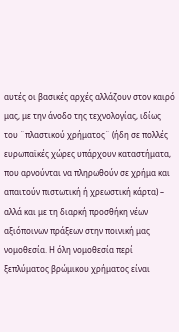αυτές οι βασικές αρχές αλλάζουν στον καιρό μας, με την άνοδο της τεχνολογίας, ιδίως του ¨πλαστικού χρήματος¨ (ήδη σε πολλές ευρωπαϊκές χώρες υπάρχουν καταστήματα, που αρνούνται να πληρωθούν σε χρήμα και απαιτούν πιστωτική ή χρεωστική κάρτα) – αλλά και με τη διαρκή προσθήκη νέων αξιόποινων πράξεων στην ποινική μας νομοθεσία. Η όλη νομοθεσία περί ξεπλύματος βρώμικου χρήματος είναι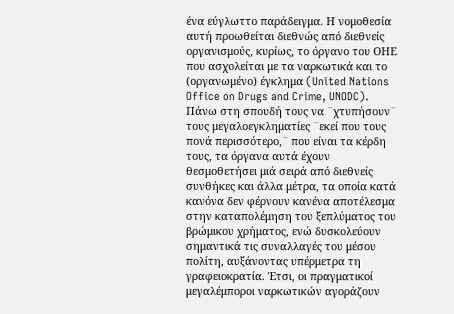ένα εύγλωττο παράδειγμα. Η νομοθεσία αυτή προωθείται διεθνώς από διεθνείς οργανισμούς, κυρίως, το όργανο του ΟΗΕ που ασχολείται με τα ναρκωτικά και το (οργανωμένο) έγκλημα (United Nations Office on Drugs and Crime, UNODC). Πάνω στη σπουδή τους να ¨χτυπήσουν¨ τους μεγαλοεγκληματίες ¨εκεί που τους πονά περισσότερο,¨ που είναι τα κέρδη τους, τα όργανα αυτά έχουν θεσμοθετήσει μιά σειρά από διεθνείς συνθήκες και άλλα μέτρα, τα οποία κατά κανόνα δεν φέρνουν κανένα αποτέλεσμα στην καταπολέμηση του ξεπλύματος του βρώμικου χρήματος, ενώ δυσκολεύουν σημαντικά τις συναλλαγές του μέσου πολίτη, αυξάνοντας υπέρμετρα τη γραφειοκρατία. Έτσι, οι πραγματικοί μεγαλέμποροι ναρκωτικών αγοράζουν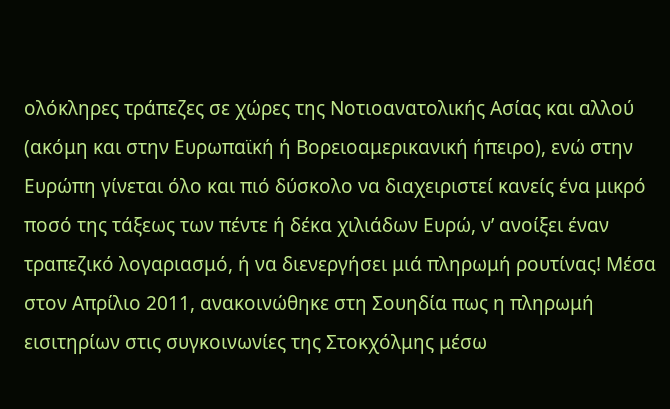ολόκληρες τράπεζες σε χώρες της Νοτιοανατολικής Ασίας και αλλού (ακόμη και στην Ευρωπαϊκή ή Βορειοαμερικανική ήπειρο), ενώ στην Ευρώπη γίνεται όλο και πιό δύσκολο να διαχειριστεί κανείς ένα μικρό ποσό της τάξεως των πέντε ή δέκα χιλιάδων Ευρώ, ν’ ανοίξει έναν τραπεζικό λογαριασμό, ή να διενεργήσει μιά πληρωμή ρουτίνας! Μέσα στον Απρίλιο 2011, ανακοινώθηκε στη Σουηδία πως η πληρωμή εισιτηρίων στις συγκοινωνίες της Στοκχόλμης μέσω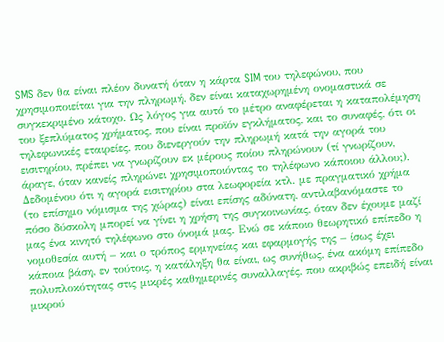SMS δεν θα είναι πλέον δυνατή όταν η κάρτα SIM του τηλεφώνου, που χρησιμοποιείται για την πληρωμή, δεν είναι καταχωρημένη ονομαστικά σε συγκεκριμένο κάτοχο. Ως λόγος για αυτό το μέτρο αναφέρεται η καταπολέμηση του ξεπλύματος χρήματος, που είναι προϊόν εγκλήματος, και το συναφές, ότι οι τηλεφωνικές εταιρείες, που διενεργούν την πληρωμή κατά την αγορά του εισιτηρίου, πρέπει να γνωρίζουν εκ μέρους ποίου πληρώνουν (τί γνωρίζουν, άραγε, όταν κανείς πληρώνει χρησιμοποιόντας το τηλέφωνο κάποιου άλλου;). Δεδομένου ότι η αγορά εισιτηρίου στα λεωφορεία κτλ. με πραγματικό χρήμα (το επίσημο νόμισμα της χώρας) είναι επίσης αδύνατη, αντιλαβανόμαστε το πόσο δύσκολη μπορεί να γίνει η χρήση της συγκοινωνίας, όταν δεν έχουμε μαζί μας ένα κινητό τηλέφωνο στο όνομά μας. Ενώ σε κάποιο θεωρητικό επίπεδο η νομοθεσία αυτή – και ο τρόπος ερμηνείας και εφαρμογής της – ίσως έχει κάποια βάση, εν τούτοις, η κατάληξη θα είναι, ως συνήθως, ένα ακόμη επίπεδο πολυπλοκότητας στις μικρές καθημερινές συναλλαγές, που ακριβώς επειδή είναι μικρού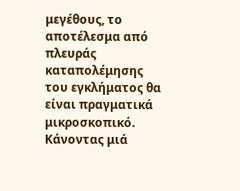μεγέθους, το αποτέλεσμα από πλευράς καταπολέμησης του εγκλήματος θα είναι πραγματικά μικροσκοπικό. Κάνοντας μιά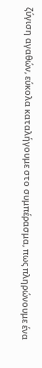ζύγιση αγαθών, εύκολα καταλήγουμε στο συμπέρασμα, πως πληρώνουμε ένα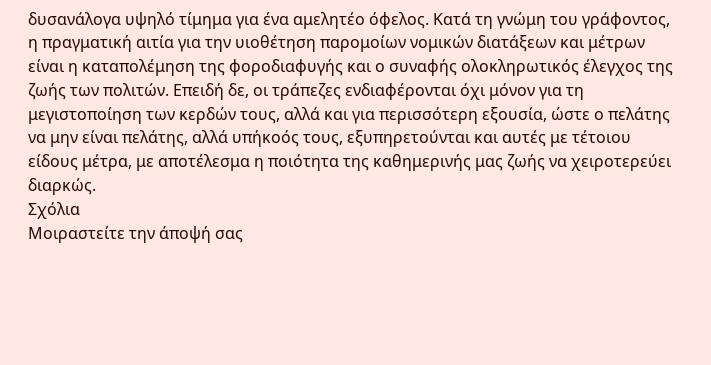δυσανάλογα υψηλό τίμημα για ένα αμελητέο όφελος. Κατά τη γνώμη του γράφοντος, η πραγματική αιτία για την υιοθέτηση παρομοίων νομικών διατάξεων και μέτρων είναι η καταπολέμηση της φοροδιαφυγής και ο συναφής ολοκληρωτικός έλεγχος της ζωής των πολιτών. Επειδή δε, οι τράπεζες ενδιαφέρονται όχι μόνον για τη μεγιστοποίηση των κερδών τους, αλλά και για περισσότερη εξουσία, ώστε ο πελάτης να μην είναι πελάτης, αλλά υπήκοός τους, εξυπηρετούνται και αυτές με τέτοιου είδους μέτρα, με αποτέλεσμα η ποιότητα της καθημερινής μας ζωής να χειροτερεύει διαρκώς.
Σχόλια
Μοιραστείτε την άποψή σας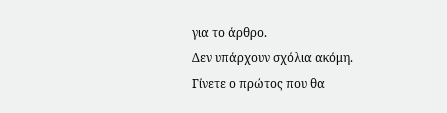για το άρθρο.
Δεν υπάρχουν σχόλια ακόμη. Γίνετε ο πρώτος που θα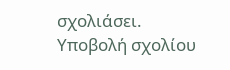σχολιάσει.
Υποβολή σχολίου